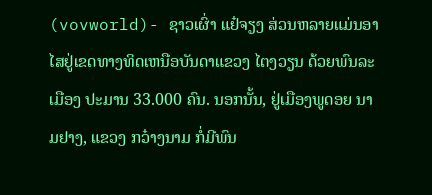(vovworld)- ຊາວເຜົ່າ ແຢ໋ຈຽງ ສ່ວນຫລາຍແມ່ນອາໄສຢູ່ເຂດທາງທິດເຫນືອບັນດາແຂວງ ໄຕງວຽນ ດ້ວຍພົນລະເມືອງ ປະມານ 33.000 ຄົນ. ນອກນັ້ນ, ຢູ່ເມືອງພູດອຍ ນາມຢາງ, ແຂວງ ກວ໋າງນາມ ກໍ່ມີພົນ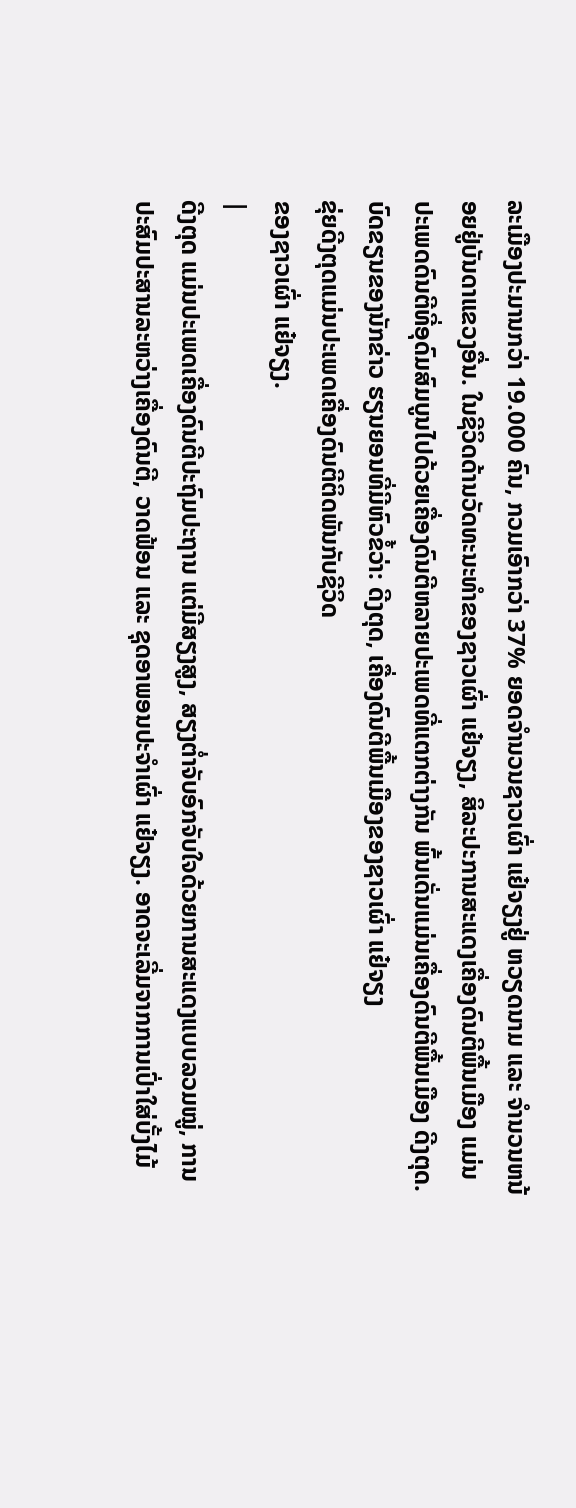ລະເມືອງປະມານກວ່າ 19.000 ຄົນ, ກວມເອົາກວ່າ 37% ຍອດຈຳນວນຊາວເຜົ່າ ແຢ໋ຈຽງຢູ່ ຫວຽດນາມ ແລະ ຈຳນວນຫນ້ອຍຢູ່ບັນດາແຂວງອື່ນ. ໃນຊີວິດດ້ານວັດທະນະທຳຂອງຊາວເຜົ່າ ແຢ໋ຈຽງ, ສິລະປະການສະແດງເຄື່ອງດົນຕີພື້ນເມືອງ ແມ່ນປະເພດດົນຕີທີ່ອຸດົມສົມບູນໄປດ້ວຍເຄື່ອງດົນຕີຫລາຍປະເພດທີ່ແຕກຕ່າງກັນ ພົ້ນເດັ່ນແມ່ນເຄື່ອງດົນຕີພື້ນເມືອງ ດີງຕຸດ. ບົດຂຽນຂອງນັກຂ່າວ ຮຽນຍອນທີ່ມີຫົວຂໍ້ວ່າ: ດີງຕຸດ, ເຄື່ອງດົນຕີພື້ນເມືອງຂອງຊາວເຜົ່າ ແຢ໋ຈຽງ
ຂຸ່ຍດີງຕຸດແມ່ນປະເພດເຄື່ອງດົນຕີຕິດພັນກັບຊີວິດ
ຂອງຊາວເຜົ່າ ແຢ໋ຈຽງ.
|
ດີງຕຸດ ແມ່ນປະເພດເຄື່ອງດົນຕີປະຖົມປະຖານ ແຕ່ມີສຽງສູງ, ສຽງຕ່ຳຈັບອົກຈັບໃຈດ້ວຍການສະແດງແບບລວມໝູ່, ການປະສົມປະສານລະຫວ່າງເຄື່ອງດົນຕີ, ວາດຟ້ອນ ແລະ ຊຸດອາພອນປະຈຳເຜົ່າ ແຢ໋ຈຽງ. ອາດຈະເລີ່ມຈາກການເປົ່າໃສ່ບັ້ງໄມ້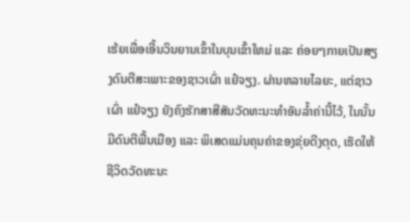ເຮ້ຍເພື່ອເອີ້ນວິນຍານເຂົ້າໃນບຸນເຂົ້າໃຫມ່ ແລະ ຄ່ອຍໆກາຍເປັນສຽງດົນຕີສະເພາະຂອງຊາວເຜົ່າ ແຢ໋ຈຽງ. ຜ່ານຫລາຍໄລຍະ, ແຕ່ຊາວເຜົ່າ ແຢ໋ຈຽງ ຍັງຄົງຮັກສາສີສັນວັດທະນະທຳອັນລ້ຳຄ່ານີ້ໄວ້, ໃນນັ້ນ ມີດົນຕີພື້ນເມືອງ ແລະ ພິເສດແມ່ນຄຸນຄ່າຂອງຂຸ່ຍດີງຕຸດ, ເຮັດໃຫ້ຊີວິດວັດທະນະ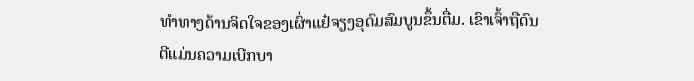ທຳທາງດ້ານຈິດໃຈຂອງເຜົ່າແຢ໋ຈຽງອຸດົມສົມບູນຂຶ້ນຕື່ມ. ເຂົາເຈົ້າຖືດົນຕີແມ່ນຄວາມເບີກບາ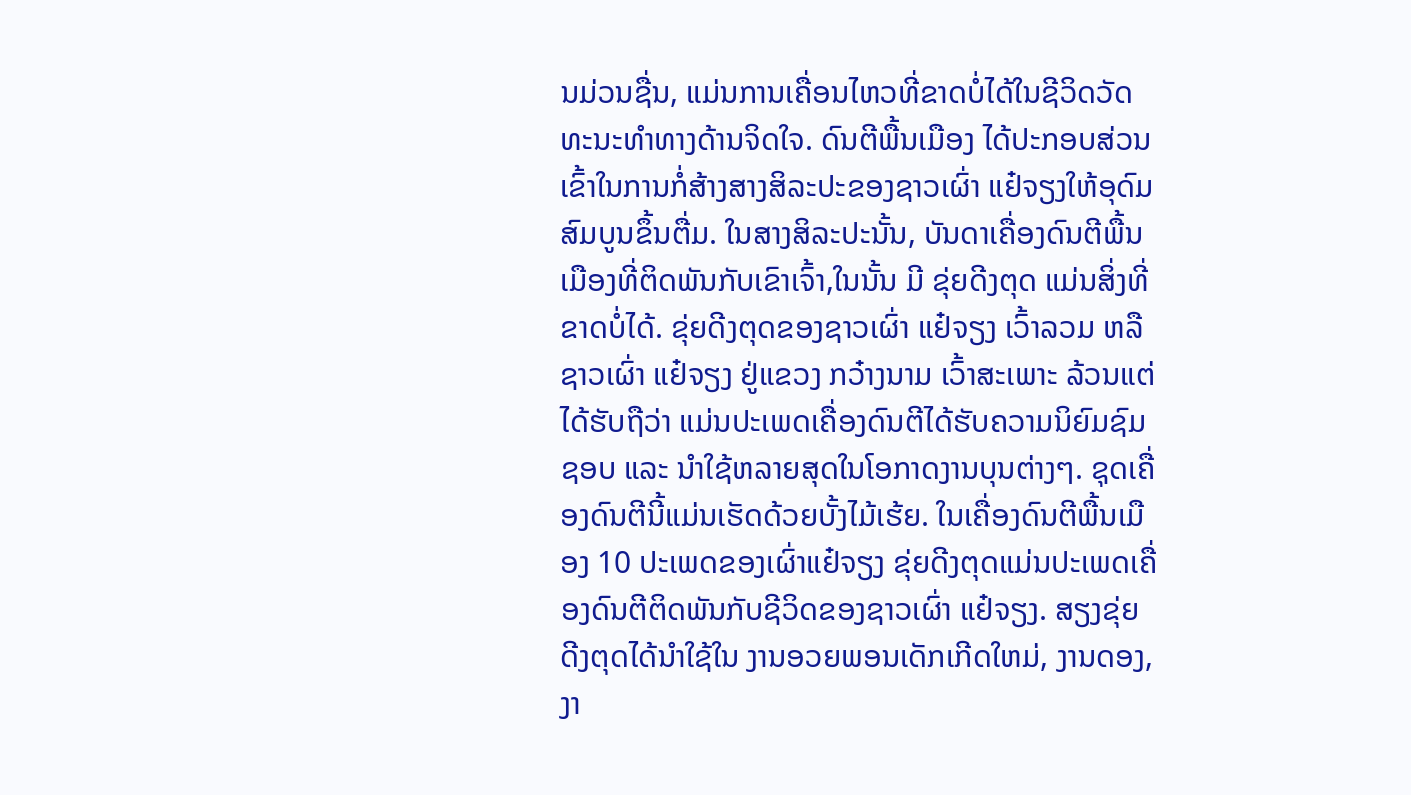ນມ່ວນຊື່ນ, ແມ່ນການເຄື່ອນໄຫວທີ່ຂາດບໍ່ໄດ້ໃນຊີວິດວັດທະນະທຳທາງດ້ານຈິດໃຈ. ດົນຕີພື້ນເມືອງ ໄດ້ປະກອບສ່ວນເຂົ້າໃນການກໍ່ສ້າງສາງສິລະປະຂອງຊາວເຜົ່າ ແຢ໋ຈຽງໃຫ້ອຸດົມສົມບູນຂຶ້ນຕື່ມ. ໃນສາງສິລະປະນັ້ນ, ບັນດາເຄື່ອງດົນຕີພື້ນເມືອງທີ່ຕິດພັນກັບເຂົາເຈົ້າ,ໃນນັ້ນ ມີ ຂຸ່ຍດີງຕຸດ ແມ່ນສິ່ງທີ່ຂາດບໍ່ໄດ້. ຂຸ່ຍດີງຕຸດຂອງຊາວເຜົ່າ ແຢ໋ຈຽງ ເວົ້າລວມ ຫລື ຊາວເຜົ່າ ແຢ໋ຈຽງ ຢູ່ແຂວງ ກວ໋າງນາມ ເວົ້າສະເພາະ ລ້ວນແຕ່ໄດ້ຮັບຖືວ່າ ແມ່ນປະເພດເຄື່ອງດົນຕີໄດ້ຮັບຄວາມນິຍົມຊົມຊອບ ແລະ ນຳໃຊ້ຫລາຍສຸດໃນໂອກາດງານບຸນຕ່າງໆ. ຊຸດເຄື່ອງດົນຕີນີ້ແມ່ນເຮັດດ້ວຍບັ້ງໄມ້ເຮ້ຍ. ໃນເຄື່ອງດົນຕີພື້ນເມືອງ 10 ປະເພດຂອງເຜົ່າແຢ໋ຈຽງ ຂຸ່ຍດີງຕຸດແມ່ນປະເພດເຄື່ອງດົນຕີຕິດພັນກັບຊີວິດຂອງຊາວເຜົ່າ ແຢ໋ຈຽງ. ສຽງຂຸ່ຍດີງຕຸດໄດ້ນຳໃຊ້ໃນ ງານອວຍພອນເດັກເກີດໃຫມ່, ງານດອງ, ງາ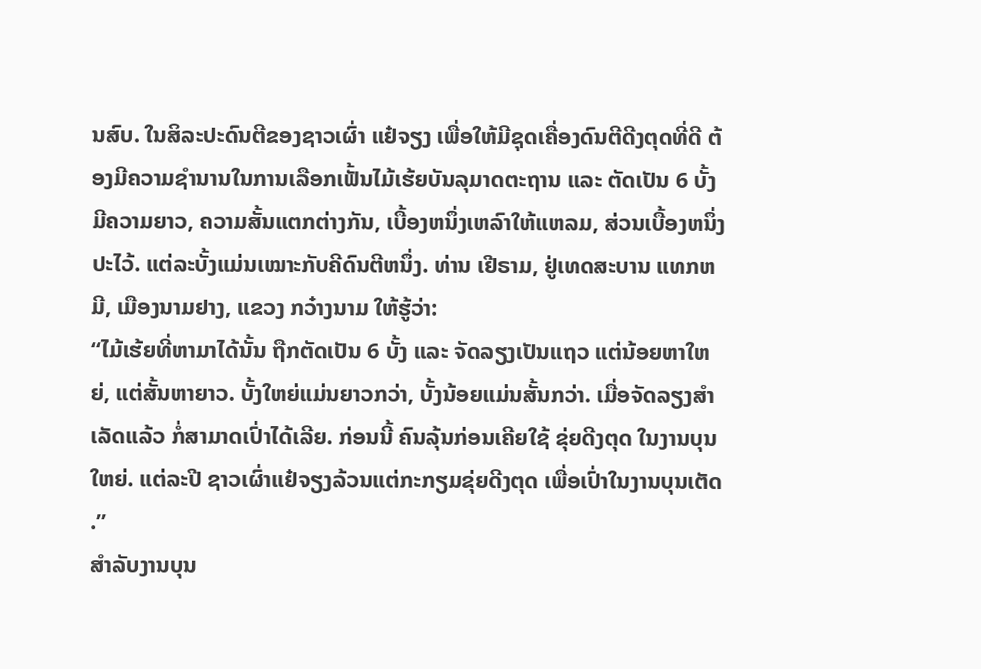ນສົບ. ໃນສິລະປະດົນຕີຂອງຊາວເຜົ່າ ແຢ໋ຈຽງ ເພື່ອໃຫ້ມີຊຸດເຄື່ອງດົນຕີດີງຕຸດທີ່ດີ ຕ້ອງມີຄວາມຊຳນານໃນການເລືອກເຟັ້ນໄມ້ເຮ້ຍບັນລຸມາດຕະຖານ ແລະ ຕັດເປັນ 6 ບັ້ງ ມີຄວາມຍາວ, ຄວາມສັ້ນແຕກຕ່າງກັນ, ເບື້ອງຫນຶ່ງເຫລົາໃຫ້ແຫລມ, ສ່ວນເບື້ອງຫນຶ່ງປະໄວ້. ແຕ່ລະບັ້ງແມ່ນເໝາະກັບຄີດົນຕີຫນຶ່ງ. ທ່ານ ເຢີຣາມ, ຢູ່ເທດສະບານ ແທກຫມີ, ເມືອງນາມຢາງ, ແຂວງ ກວ໋າງນາມ ໃຫ້ຮູ້ວ່າ:
“ໄມ້ເຮ້ຍທີ່ຫາມາໄດ້ນັ້ນ ຖືກຕັດເປັນ 6 ບັ້ງ ແລະ ຈັດລຽງເປັນແຖວ ແຕ່ນ້ອຍຫາໃຫຍ່, ແຕ່ສັ້ນຫາຍາວ. ບັ້ງໃຫຍ່ແມ່ນຍາວກວ່າ, ບັ້ງນ້ອຍແມ່ນສັ້ນກວ່າ. ເມື່ອຈັດລຽງສຳເລັດແລ້ວ ກໍ່ສາມາດເປົ່າໄດ້ເລີຍ. ກ່ອນນີ້ ຄົນລຸ້ນກ່ອນເຄີຍໃຊ້ ຂຸ່ຍດີງຕຸດ ໃນງານບຸນໃຫຍ່. ແຕ່ລະປີ ຊາວເຜົ່າແຢ໋ຈຽງລ້ວນແຕ່ກະກຽມຂຸ່ຍດີງຕຸດ ເພື່ອເປົ່າໃນງານບຸນເຕັດ .”
ສຳລັບງານບຸນ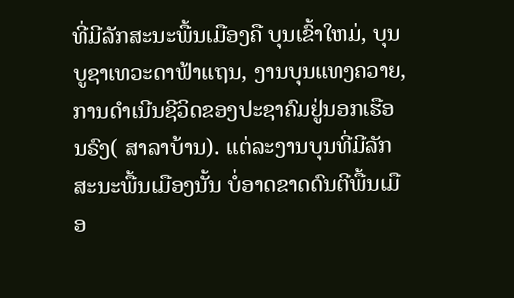ທີ່ມີລັກສະນະພື້ນເມືອງຄື ບຸນເຂົ້າໃຫມ່, ບຸນບູຊາເທວະດາຟ້າແຖນ, ງານບຸນແທງຄວາຍ, ການດຳເນີນຊີວິດຂອງປະຊາຄົມຢູ່ນອກເຮືອນຣົງ( ສາລາບ້ານ). ແຕ່ລະງານບຸນທີ່ມີລັກສະນະພື້ນເມືອງນັ້ນ ບໍ່ອາດຂາດດົນຕີພື້ນເມືອ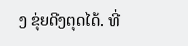ງ ຂຸ່ຍດີງຕຸດໄດ້. ທີ່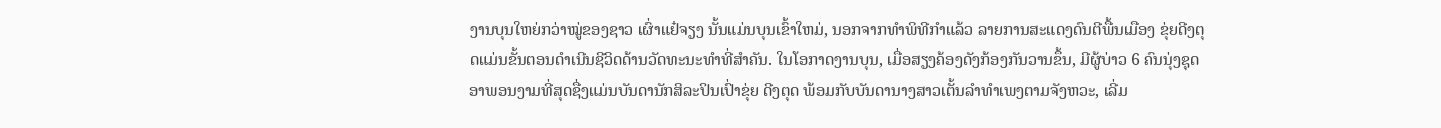ງານບຸນໃຫຍ່ກວ່າໝູ່ຂອງຊາວ ເຜົ່າແຢ໋ຈຽງ ນັ້ນແມ່ນບຸນເຂົ້າໃຫມ່, ນອກຈາກທຳພິທີກຳແລ້ວ ລາຍການສະແດງດົນຕີພື້ນເມືອງ ຂຸ່ຍດີງຕຸດແມ່ນຂັ້ນຕອນດຳເນີນຊີວິດດ້ານວັດທະນະທຳທີ່ສຳຄັນ. ໃນໂອກາດງານບຸນ, ເມື່ອສຽງຄ້ອງດັງກ້ອງກັນວານຂຶ້ນ, ມີຜູ້ບ່າວ 6 ຄົນນຸ່ງຊຸດອາພອນງາມທີ່ສຸດຊື່ງແມ່ນບັນດານັກສິລະປິນເປົ່າຂຸ່ຍ ດີງຕຸດ ພ້ອມກັບບັນດານາງສາວເຕັ້ນລຳທຳເພງຕາມຈັງຫວະ, ເລີ່ມ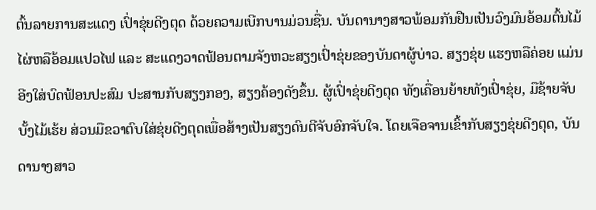ຕົ້ນລາຍການສະແດງ ເປົ່າຂຸ່ຍດີງຕຸດ ດ້ວຍຄວາມເບີກບານມ່ວນຊື່ນ. ບັນດານາງສາວພ້ອມກັນຢືນເປັນວົງມົນອ້ອມຕົ້ນໄມ້ໄຜ່ຫລືອ້ອມແປວໄຟ ແລະ ສະແດງວາດຟ້ອນຕາມຈັງຫວະສຽງເປົ່າຂຸ່ຍຂອງບັນດາຜູ້ບ່າວ. ສຽງຂຸ່ຍ ແຮງຫລືຄ່ອຍ ແມ່ນອີງໃສ່ບົດຟ້ອນປະສົມ ປະສານກັບສຽງກອງ, ສຽງຄ້ອງດັງຂຶ້ນ. ຜູ້ເປົ່າຂຸ່ຍດີງຕຸດ ທັງເຄື່ອນຍ້າຍທັງເປົ່າຂຸ່ຍ, ມືຊ້າຍຈັບບັ້ງໄມ້ເຮ້ຍ ສ່ວນມືຂວາຕົບໃສ່ຂຸ່ຍດີງຕຸດເພື່ອສ້າງເປັນສຽງດົນຕີຈັບອົກຈັບໃຈ. ໂດຍເຈືອຈານເຂົ້າກັບສຽງຂຸ່ຍດີງຕຸດ, ບັນດານາງສາວ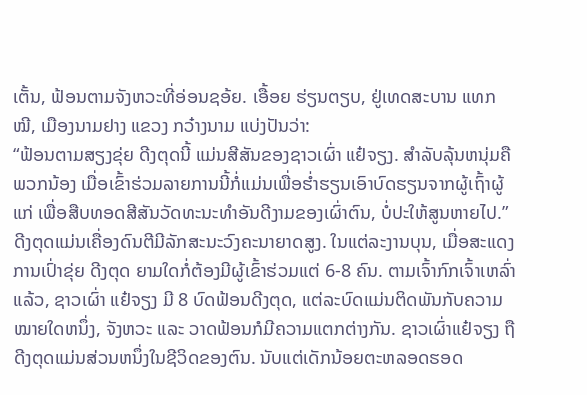ເຕັ້ນ, ຟ້ອນຕາມຈັງຫວະທີ່ອ່ອນຊອ້ຍ. ເອື້ອຍ ຮ່ຽນຕຽບ, ຢູ່ເທດສະບານ ແທກໝີ, ເມືອງນາມຢາງ ແຂວງ ກວ໋າງນາມ ແບ່ງປັນວ່າ:
“ຟ້ອນຕາມສຽງຂຸ່ຍ ດີງຕຸດນີ້ ແມ່ນສີສັນຂອງຊາວເຜົ່າ ແຢ໋ຈຽງ. ສຳລັບລຸ້ນຫນຸ່ມຄືພວກນ້ອງ ເມື່ອເຂົ້າຮ່ວມລາຍການນີ້ກໍ່ແມ່ນເພື່ອຮ່ຳຮຽນເອົາບົດຮຽນຈາກຜູ້ເຖົ້າຜູ້ແກ່ ເພື່ອສືບທອດສີສັນວັດທະນະທຳອັນດີງາມຂອງເຜົ່າຕົນ, ບໍ່ປະໃຫ້ສູນຫາຍໄປ.”
ດີງຕຸດແມ່ນເຄື່ອງດົນຕີມີລັກສະນະວົງຄະນາຍາດສູງ. ໃນແຕ່ລະງານບຸນ, ເມື່ອສະແດງການເປົ່າຂຸ່ຍ ດີງຕຸດ ຍາມໃດກໍ່ຕ້ອງມີຜູ້ເຂົ້າຮ່ວມແຕ່ 6-8 ຄົນ. ຕາມເຈົ້າກົກເຈົ້າເຫລົ່າແລ້ວ, ຊາວເຜົ່າ ແຢ໋ຈຽງ ມີ 8 ບົດຟ້ອນດີງຕຸດ, ແຕ່ລະບົດແມ່ນຕິດພັນກັບຄວາມໝາຍໃດຫນຶ່ງ, ຈັງຫວະ ແລະ ວາດຟ້ອນກໍມີຄວາມແຕກຕ່າງກັນ. ຊາວເຜົ່າແຢ໋ຈຽງ ຖືດີງຕຸດແມ່ນສ່ວນຫນຶ່ງໃນຊີວິດຂອງຕົນ. ນັບແຕ່ເດັກນ້ອຍຕະຫລອດຮອດ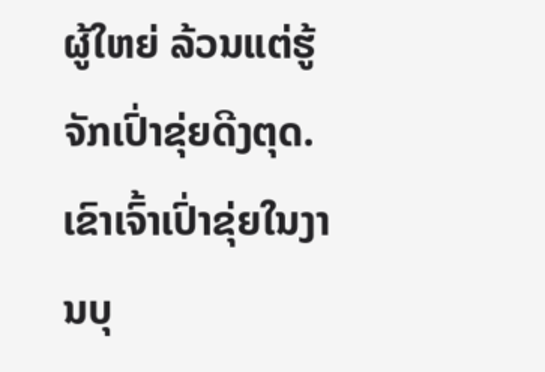ຜູ້ໃຫຍ່ ລ້ວນແຕ່ຮູ້ຈັກເປົ່າຂຸ່ຍດີງຕຸດ. ເຂົາເຈົ້າເປົ່າຂຸ່ຍໃນງານບຸ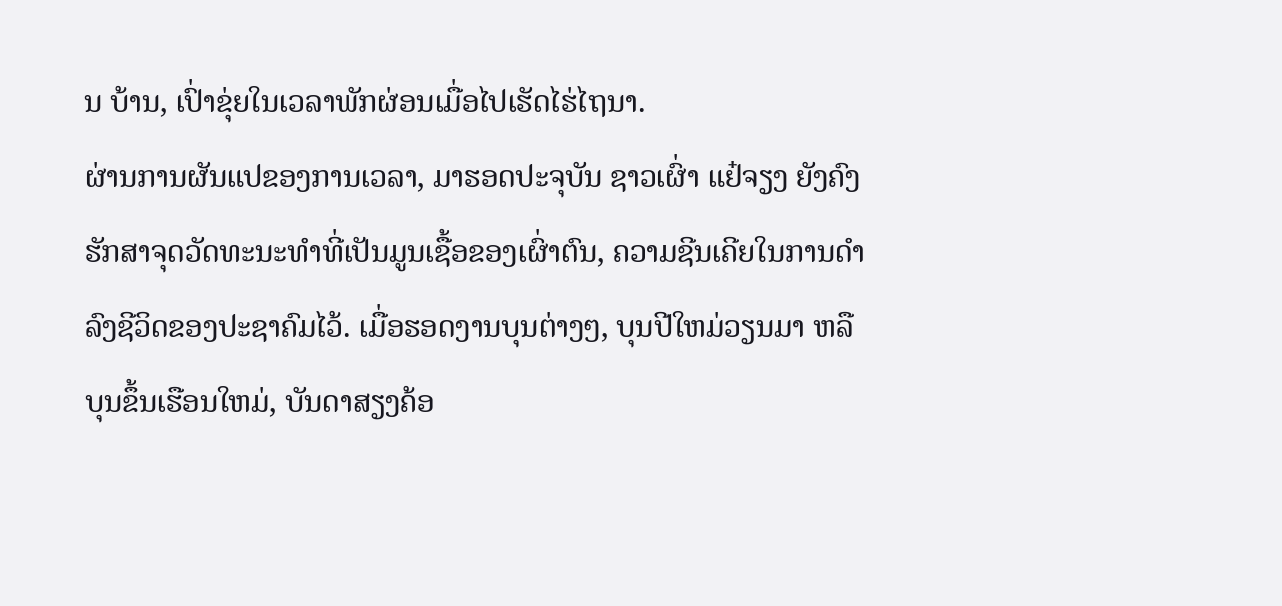ນ ບ້ານ, ເປົ່າຂຸ່ຍໃນເວລາພັກຜ່ອນເມື່ອໄປເຮັດໄຮ່ໄຖນາ.
ຜ່ານການຜັນແປຂອງການເວລາ, ມາຮອດປະຈຸບັນ ຊາວເຜົ່າ ແຢ໋ຈຽງ ຍັງຄົງຮັກສາຈຸດວັດທະນະທຳທີ່ເປັນມູນເຊື້ອຂອງເຜົ່າຕົນ, ຄວາມຊີນເຄີຍໃນການດຳລົງຊີວິດຂອງປະຊາຄົມໄວ້. ເມື່ອຮອດງານບຸນຕ່າງໆ, ບຸນປີໃຫມ່ວຽນມາ ຫລືບຸນຂຶ້ນເຮືອນໃຫມ່, ບັນດາສຽງຄ້ອ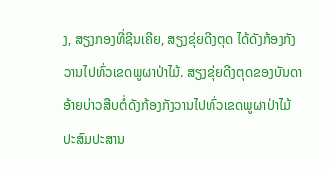ງ, ສຽງກອງທີ່ຊີນເຄີຍ, ສຽງຂຸ່ຍດີງຕຸດ ໄດ້ດັງກ້ອງກັງວານໄປທົ່ວເຂດພູຜາປ່າໄມ້. ສຽງຂຸ່ຍດີງຕຸດຂອງບັນດາອ້າຍບ່າວສືບຕໍ່ດັງກ້ອງກັງວານໄປທົ່ວເຂດພູຜາປ່າໄມ້ປະສົມປະສານ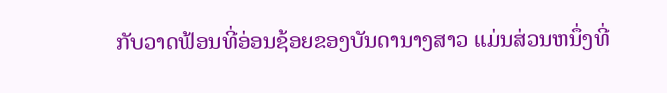ກັບວາດຟ້ອນທີ່ອ່ອນຊ້ອຍຂອງບັນດານາງສາວ ແມ່ນສ່ວນຫນຶ່ງທີ່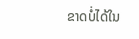ຂາດບໍ່ໄດ້ໃນ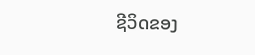ຊີວິດຂອງ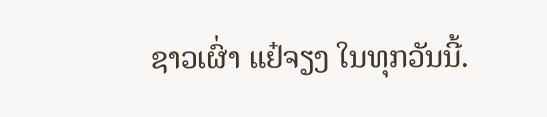ຊາວເຜົ່າ ແຢ໋ຈຽງ ໃນທຸກວັນນີ້.